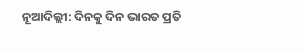ନୂଆଦିଲ୍ଲୀ: ଦିନକୁ ଦିନ ଭାରତ ପ୍ରତି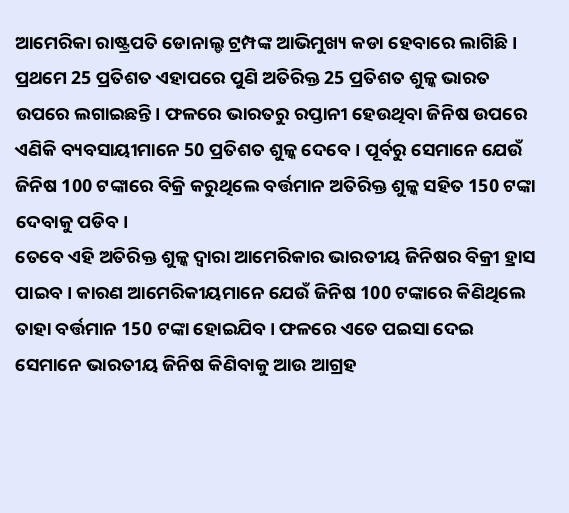ଆମେରିକା ରାଷ୍ଟ୍ରପତି ଡୋନାଲ୍ଡ ଟ୍ରମ୍ପଙ୍କ ଆଭିମୁଖ୍ୟ କଡା ହେବାରେ ଲାଗିଛି। ପ୍ରଥମେ 25 ପ୍ରତିଶତ ଏହାପରେ ପୁଣି ଅତିରିକ୍ତ 25 ପ୍ରତିଶତ ଶୁଳ୍କ ଭାରତ ଉପରେ ଲଗାଇଛନ୍ତି। ଫଳରେ ଭାରତରୁ ରପ୍ତାନୀ ହେଉଥିବା ଜିନିଷ ଉପରେ ଏଣିକି ବ୍ୟବସାୟୀମାନେ 50 ପ୍ରତିଶତ ଶୁଳ୍କ ଦେବେ। ପୂର୍ବରୁ ସେମାନେ ଯେଉଁ ଜିନିଷ 100 ଟଙ୍କାରେ ବିକ୍ରି କରୁଥିଲେ ବର୍ତ୍ତମାନ ଅତିରିକ୍ତ ଶୁଳ୍କ ସହିତ 150 ଟଙ୍କା ଦେବାକୁ ପଡିବ।
ତେବେ ଏହି ଅତିରିକ୍ତ ଶୁଳ୍କ ଦ୍ବାରା ଆମେରିକାର ଭାରତୀୟ ଜିନିଷର ବିକ୍ରୀ ହ୍ରାସ ପାଇବ। କାରଣ ଆମେରିକୀୟମାନେ ଯେଉଁ ଜିନିଷ 100 ଟଙ୍କାରେ କିଣିଥିଲେ ତାହା ବର୍ତ୍ତମାନ 150 ଟଙ୍କା ହୋଇଯିବ। ଫଳରେ ଏତେ ପଇସା ଦେଇ ସେମାନେ ଭାରତୀୟ ଜିନିଷ କିଣିବାକୁ ଆଉ ଆଗ୍ରହ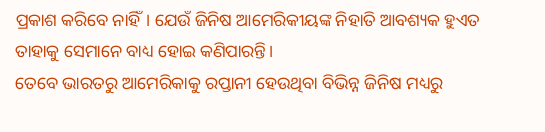ପ୍ରକାଶ କରିବେ ନାହିଁ। ଯେଉଁ ଜିନିଷ ଆମେରିକୀୟଙ୍କ ନିହାତି ଆବଶ୍ୟକ ହୁଏତ ତାହାକୁ ସେମାନେ ବାଧ୍ୟ ହୋଇ କଣିପାରନ୍ତି।
ତେବେ ଭାରତରୁ ଆମେରିକାକୁ ରପ୍ତାନୀ ହେଉଥିବା ବିଭିନ୍ନ ଜିନିଷ ମଧ୍ୟରୁ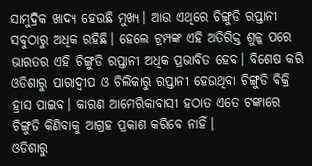ସାମୁଦ୍ରିକ ଖାଦ୍ୟ ହେଉଛି ମୁଖ୍ୟ। ଆଉ ଏଥିରେ ଚିଙ୍ଗୁଡି ରପ୍ତାନୀ ସବୁଠାରୁ ଅଧିକ ରହିଛି। ହେଲେ ଟ୍ରମ୍ପଙ୍କ ଏହି ଅତିରିକ୍ତ ଶୁଳ୍କ ପରେ ଭାରତର ଏହି ଚିଙ୍ଗୁଡି ରପ୍ତାନୀ ଅଧିକ ପ୍ରଭାବିତ ହେବ। ବିଶେଷ କରି ଓଡିଶାରୁ ପାରାଦ୍ବୀପ ଓ ଚିଲିକାରୁ ରପ୍ତାନୀ ହେଉଥିବା ଚିଙ୍ଗୁଡି ବିକ୍ରି ହ୍ରାସ ପାଇବ। କାରଣ ଆମେରିକାବାସୀ ହଠାତ ଏତେ ଟଙ୍କାରେ ଚିଙ୍ଗୁଡି କିଣିବାକୁ ଆଗ୍ରହ ପ୍ରକାଶ କରିବେ ନାହିଁ।
ଓଡିଶାରୁ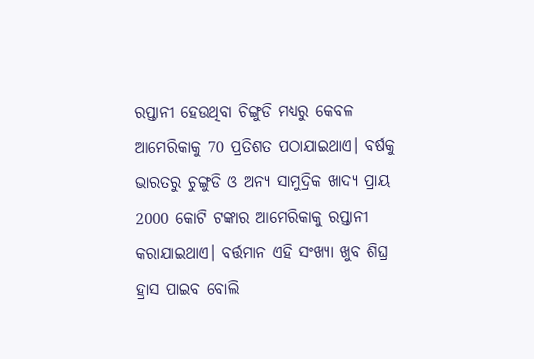ରପ୍ତାନୀ ହେଉଥିବା ଚିଙ୍ଗୁଡି ମଧ୍ୟରୁ କେବଳ ଆମେରିକାକୁ 70 ପ୍ରତିଶତ ପଠାଯାଇଥାଏ। ବର୍ଷକୁ ଭାରତରୁ ଚୁଙ୍ଗୁଡି ଓ ଅନ୍ୟ ସାମୁଦ୍ରିକ ଖାଦ୍ୟ ପ୍ରାୟ 2000 କୋଟି ଟଙ୍କାର ଆମେରିକାକୁ ରପ୍ତାନୀ କରାଯାଇଥାଏ। ବର୍ତ୍ତମାନ ଏହି ସଂଖ୍ୟା ଖୁବ ଶିଘ୍ର ହ୍ରାସ ପାଇବ ବୋଲି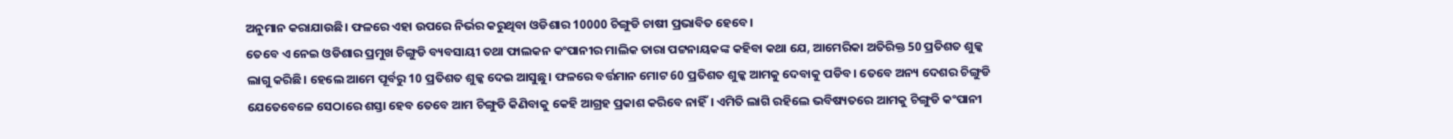ଅନୁମାନ କରାଯାଉଛି। ଫଳରେ ଏହା ଉପରେ ନିର୍ଭର କରୁଥିବା ଓଡିଶାର 10000 ଚିଙ୍ଗୁଡି ଚାଷୀ ପ୍ରଭାବିତ ହେବେ।
ତେବେ ଏ ନେଇ ଓଡିଶାର ପ୍ରମୁଖ ଚିଙ୍ଗୁଡି ବ୍ୟବସାୟୀ ତଥା ଫାଲକନ କଂପାନୀର ମାଲିକ ତାରା ପଟ୍ଟନାୟକଙ୍କ କହିବା କଥା ଯେ, ଆମେରିକା ଅତିରିକ୍ତ 50 ପ୍ରତିଶତ ଶୁଳ୍କ ଲାଗୁ କରିଛି। ହେଲେ ଆମେ ପୂର୍ବରୁ 10 ପ୍ରତିଶତ ଶୁଳ୍କ ଦେଇ ଆସୁଛୁ। ଫଳରେ ବର୍ତ୍ତମାନ ମୋଟ 60 ପ୍ରତିଶତ ଶୁଳ୍କ ଆମକୁ ଦେବାକୁ ପଡିବ। ତେବେ ଅନ୍ୟ ଦେଶର ଚିଙ୍ଗୁଡି ଯେତେବେଳେ ସେଠାରେ ଶସ୍ତା ହେବ ତେବେ ଆମ ଚିଙ୍ଗୁଡି କିଣିବାକୁ କେହି ଆଗ୍ରହ ପ୍ରକାଶ କରିବେ ନାହିଁ। ଏମିତି ଲାଗି ରହିଲେ ଭବିଷ୍ୟତରେ ଆମକୁ ଚିଙ୍ଗୁଡି କଂପାନୀ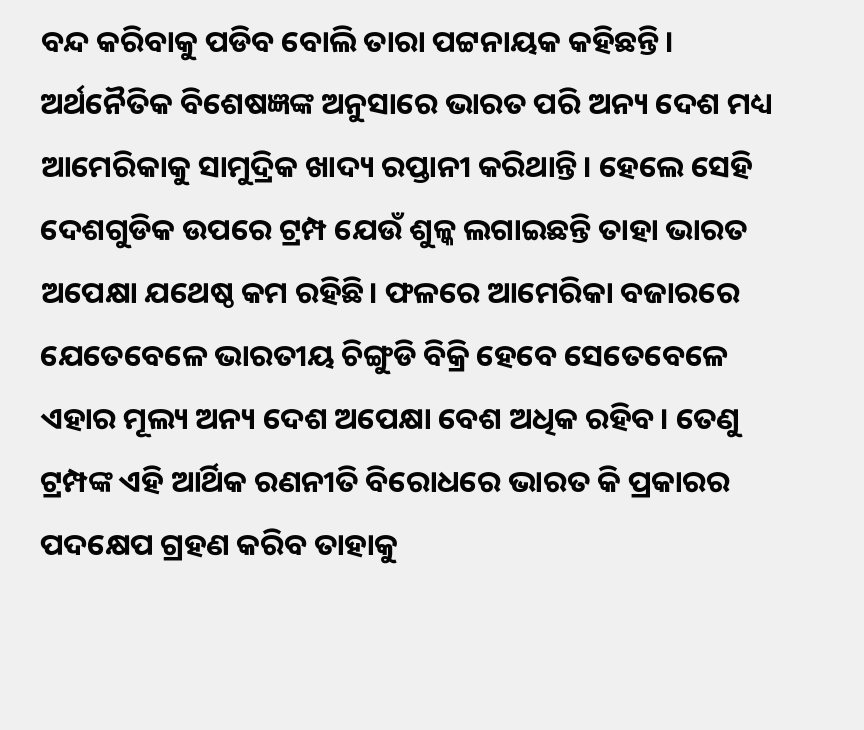ବନ୍ଦ କରିବାକୁ ପଡିବ ବୋଲି ତାରା ପଟ୍ଟନାୟକ କହିଛନ୍ତି।
ଅର୍ଥନୈତିକ ବିଶେଷଜ୍ଞଙ୍କ ଅନୁସାରେ ଭାରତ ପରି ଅନ୍ୟ ଦେଶ ମଧ୍ୟ ଆମେରିକାକୁ ସାମୁଦ୍ରିକ ଖାଦ୍ୟ ରପ୍ତାନୀ କରିଥାନ୍ତି। ହେଲେ ସେହି ଦେଶଗୁଡିକ ଉପରେ ଟ୍ରମ୍ପ ଯେଉଁ ଶୁଳ୍କ ଲଗାଇଛନ୍ତି ତାହା ଭାରତ ଅପେକ୍ଷା ଯଥେଷ୍ଠ କମ ରହିଛି। ଫଳରେ ଆମେରିକା ବଜାରରେ ଯେତେବେଳେ ଭାରତୀୟ ଚିଙ୍ଗୁଡି ବିକ୍ରି ହେବେ ସେତେବେଳେ ଏହାର ମୂଲ୍ୟ ଅନ୍ୟ ଦେଶ ଅପେକ୍ଷା ବେଶ ଅଧିକ ରହିବ। ତେଣୁ ଟ୍ରମ୍ପଙ୍କ ଏହି ଆର୍ଥିକ ରଣନୀତି ବିରୋଧରେ ଭାରତ କି ପ୍ରକାରର ପଦକ୍ଷେପ ଗ୍ରହଣ କରିବ ତାହାକୁ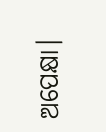ଅପେକ୍ଷା।